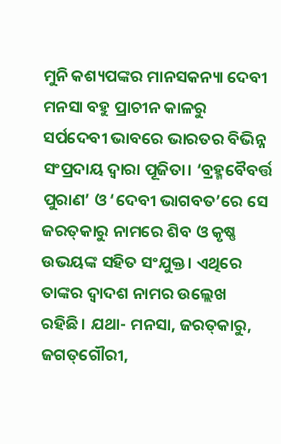ମୁନି କଶ୍ୟପଙ୍କର ମାନସକନ୍ୟା ଦେବୀ ମନସା ବହୁ ପ୍ରାଚୀନ କାଳରୁ ସର୍ପଦେବୀ ଭାବରେ ଭାରତର ବିଭିନ୍ନ ସଂପ୍ରଦାୟ ଦ୍ୱାରା ପୂଜିତା। ‘ବ୍ରହ୍ମବୈବର୍ତ୍ତ ପୁରାଣ’ ଓ ‘ଦେବୀ ଭାଗବତ’ରେ ସେ ଜରତ୍‌କାରୁ ନାମରେ ଶିବ ଓ କୃଷ୍ଣ ଉଭୟଙ୍କ ସହିତ ସଂଯୁକ୍ତ। ଏଥିରେ ତାଙ୍କର ଦ୍ୱାଦଶ ନାମର ଉଲ୍ଲେଖ ରହିଛି। ଯଥା- ମନସା, ଜରତ୍‌କାରୁ, ଜଗତ୍‌ଗୌରୀ,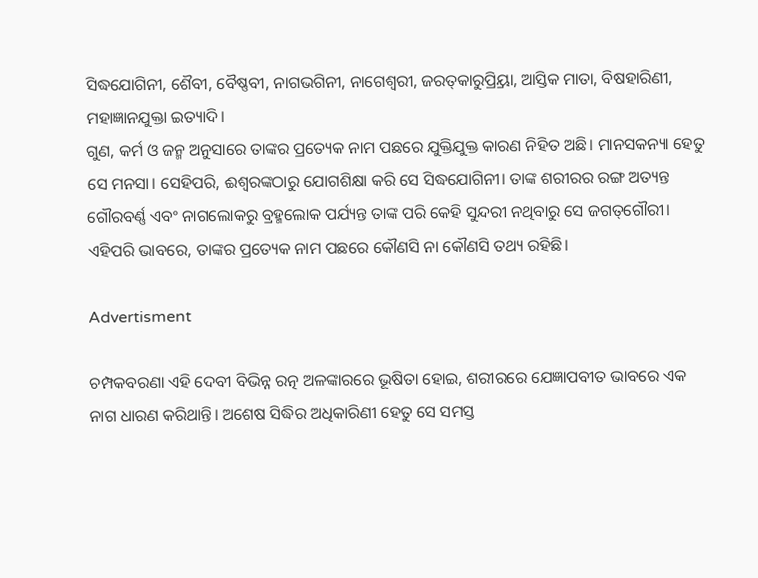ସିଦ୍ଧଯୋଗିନୀ, ଶୈବୀ, ବୈଷ୍ଣବୀ, ନାଗଭଗିନୀ, ନାଗେଶ୍ୱରୀ, ଜରତ୍‌କାରୁପ୍ର୍ରିୟା, ଆସ୍ତିକ ମାତା, ବିଷହାରିଣୀ, ମହାଜ୍ଞାନଯୁକ୍ତା ଇତ୍ୟାଦି।
ଗୁଣ, କର୍ମ ଓ ଜନ୍ମ ଅନୁସାରେ ତାଙ୍କର ପ୍ରତ୍ୟେକ ନାମ ପଛରେ ଯୁକ୍ତିଯୁକ୍ତ କାରଣ ନିହିତ ଅଛି। ମାନସକନ୍ୟା ହେତୁ ସେ ମନସା। ସେହିପରି, ଈଶ୍ୱରଙ୍କଠାରୁ ଯୋଗଶିକ୍ଷା କରି ସେ ସିଦ୍ଧଯୋଗିନୀ। ତାଙ୍କ ଶରୀରର ରଙ୍ଗ ଅତ୍ୟନ୍ତ ଗୌରବର୍ଣ୍ଣ ଏବଂ ନାଗଲୋକରୁ ବ୍ରହ୍ମଲୋକ ପର୍ଯ୍ୟନ୍ତ ତାଙ୍କ ପରି କେହି ସୁନ୍ଦରୀ ନଥିବାରୁ ସେ ଜଗତ୍‌ଗୌରୀ। ଏହିପରି ଭାବରେ, ତାଙ୍କର ପ୍ରତ୍ୟେକ ନାମ ପଛରେ କୌଣସି ନା କୌଣସି ତଥ୍ୟ ରହିଛି।

Advertisment

ଚମ୍ପକବରଣା ଏହି ଦେବୀ ବିଭିନ୍ନ ରତ୍ନ ଅଳଙ୍କାରରେ ଭୂଷିତା ହୋଇ, ଶରୀରରେ ଯ‌େଜ୍ଞାପବୀତ ଭାବରେ ଏକ ନାଗ ଧାରଣ କରିଥାନ୍ତି। ଅଶେଷ ସିଦ୍ଧିର ଅଧିକାରିଣୀ ହେତୁ ସେ ସମସ୍ତ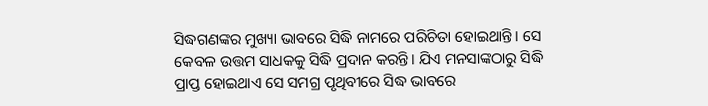ସିଦ୍ଧଗଣଙ୍କର ମୁଖ୍ୟା ଭାବରେ ସିଦ୍ଧି ନାମରେ ପରିଚିତା ହୋଇଥାନ୍ତି। ସେ କେବଳ ଉତ୍ତମ ସାଧକକୁ ସିଦ୍ଧି ପ୍ରଦାନ କରନ୍ତି। ଯିଏ ମନସାଙ୍କଠାରୁ ସିଦ୍ଧି ପ୍ରାପ୍ତ ହୋଇଥାଏ ସେ ସମଗ୍ର ପୃଥିବୀରେ ସିଦ୍ଧ ଭାବରେ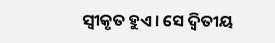ସ୍ୱୀକୃତ ହୁଏ। ସେ ଦ୍ୱିତୀୟ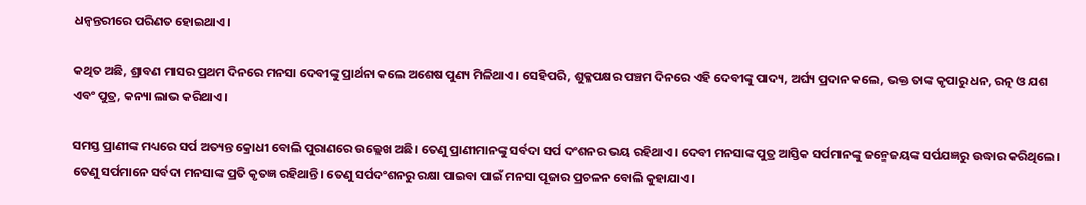ଧନ୍ୱନ୍ତରୀରେ ପରିଣତ ହୋଇଥାଏ।

କଥିତ ଅଛି, ଶ୍ରାବଣ ମାସର ପ୍ରଥମ ଦିନରେ ମନସା ଦେବୀଙ୍କୁ ପ୍ରାର୍ଥନା କଲେ ଅଶେଷ ପୁଣ୍ୟ ମିଳିଥାଏ। ସେହିପରି, ଶୁକ୍ଳପକ୍ଷର ପଞ୍ଚମ ଦିନରେ ଏହି ଦେବୀଙ୍କୁ ପାଦ୍ୟ, ଅର୍ଘ୍ୟ ପ୍ରଦାନ କଲେ, ଭକ୍ତ ତାଙ୍କ କୃପାରୁ ଧନ, ରତ୍ନ ଓ ଯଶ ଏବଂ ପୁତ୍ର, କନ୍ୟା ଲାଭ କରିଥାଏ।

ସମସ୍ତ ପ୍ରାଣୀଙ୍କ ମଧ୍ୟରେ ସର୍ପ ଅତ୍ୟନ୍ତ କ୍ରୋଧୀ ବୋଲି ପୁରାଣରେ ଉଲ୍ଲେଖ ଅଛି। ତେଣୁ ପ୍ରାଣୀମାନଙ୍କୁ ସର୍ବଦା ସର୍ପ ଦଂଶନର ଭୟ ରହିଥାଏ। ଦେବୀ ମନସାଙ୍କ ପୁତ୍ର ଆସ୍ତିକ ସର୍ପମାନଙ୍କୁ ଜନ୍ମେଜୟଙ୍କ ସର୍ପଯଜ୍ଞରୁ ଉଦ୍ଧାର କରିଥିଲେ। ତେଣୁ ସର୍ପମାନେ ସର୍ବଦା ମନସାଙ୍କ ପ୍ରତି କୃତଜ୍ଞ ରହିଥାନ୍ତି। ତେଣୁ ସର୍ପଦଂଶନରୁ ରକ୍ଷା ପାଇବା ପାଇଁ ମନସା ପୂଜାର ପ୍ରଚଳନ ବୋଲି କୁହାଯାଏ।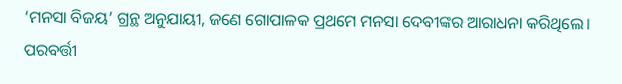‘ମନସା ବିଜୟ’ ଗ୍ରନ୍ଥ ଅନୁଯାୟୀ, ଜଣେ ଗୋପାଳକ ପ୍ରଥମେ ମନସା ଦେବୀଙ୍କର ଆରାଧନା କରିଥିଲେ। ପରବର୍ତ୍ତୀ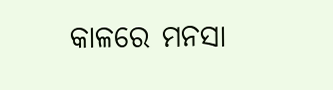କାଳରେ ମନସା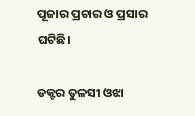ପୂଜାର ପ୍ରଚାର ଓ ପ୍ରସାର ଘଟିଛି।

ଡକ୍ଟର ତୁଳସୀ ଓଝା